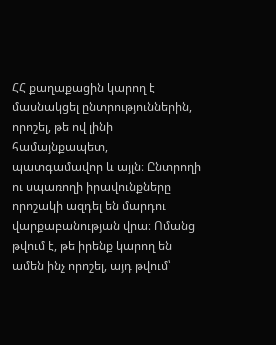ՀՀ քաղաքացին կարող է մասնակցել ընտրություններին, որոշել, թե ով լինի համայնքապետ, պատգամավոր և այլն։ Ընտրողի ու սպառողի իրավունքները որոշակի ազդել են մարդու վարքաբանության վրա։ Ոմանց թվում է, թե իրենք կարող են ամեն ինչ որոշել, այդ թվում՝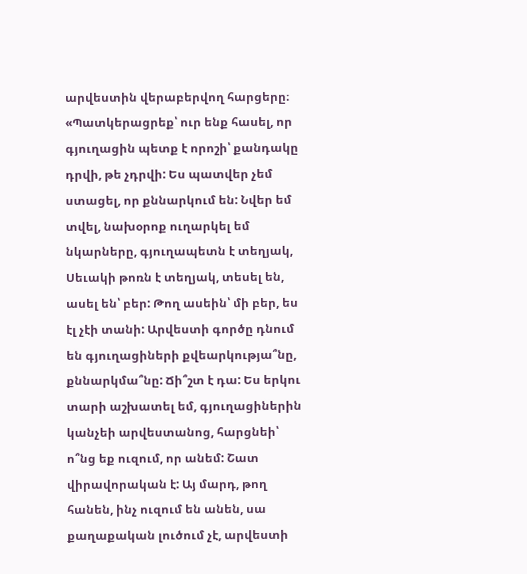արվեստին վերաբերվող հարցերը։
«Պատկերացրեք՝ ուր ենք հասել, որ գյուղացին պետք է որոշի՝ քանդակը դրվի, թե չդրվի: Ես պատվեր չեմ ստացել, որ քննարկում են: Նվեր եմ տվել, նախօրոք ուղարկել եմ նկարները, գյուղապետն է տեղյակ, Սեւակի թոռն է տեղյակ, տեսել են, ասել են՝ բեր: Թող ասեին՝ մի բեր, ես էլ չէի տանի: Արվեստի գործը դնում են գյուղացիների քվեարկությա՞նը, քննարկմա՞նը: Ճի՞շտ է դա: Ես երկու տարի աշխատել եմ, գյուղացիներին կանչեի արվեստանոց, հարցնեի՝ ո՞նց եք ուզում, որ անեմ: Շատ վիրավորական է: Այ մարդ, թող հանեն, ինչ ուզում են անեն, սա քաղաքական լուծում չէ, արվեստի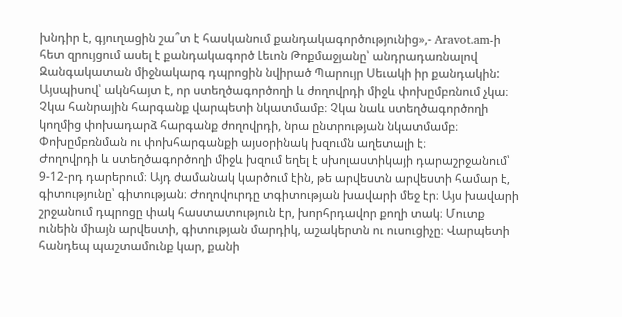խնդիր է, գյուղացին շա՞տ է հասկանում քանդակագործությունից»,- Aravot.am-ի հետ զրույցում ասել է քանդակագործ Լեւոն Թոքմաջյանը՝ անդրադառնալով Զանգակատան միջնակարգ դպրոցին նվիրած Պարույր Սեւակի իր քանդակին:
Այսպիսով՝ ակնհայտ է, որ ստեղծագործողի և ժողովրդի միջև փոխըմբռնում չկա։ Չկա հանրային հարգանք վարպետի նկատմամբ։ Չկա նաև ստեղծագործողի կողմից փոխադարձ հարգանք ժողովրդի, նրա ընտրության նկատմամբ։ Փոխըմբռնման ու փոխհարգանքի այսօրինակ խզումն աղետալի է։
Ժողովրդի և ստեղծագործողի միջև խզում եղել է սխոլաստիկայի դարաշրջանում՝ 9-12-րդ դարերում։ Այդ ժամանակ կարծում էին, թե արվեստն արվեստի համար է, գիտությունը՝ գիտության։ Ժողովուրդը տգիտության խավարի մեջ էր։ Այս խավարի շրջանում դպրոցը փակ հաստատություն էր, խորհրդավոր քողի տակ։ Մուտք ունեին միայն արվեստի, գիտության մարդիկ, աշակերտն ու ուսուցիչը։ Վարպետի հանդեպ պաշտամունք կար, քանի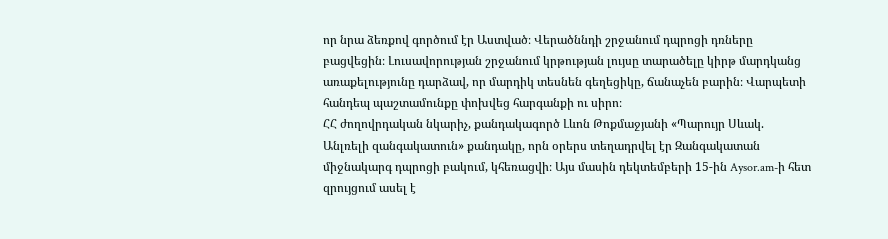որ նրա ձեռքով գործում էր Աստված։ Վերածննդի շրջանում դպրոցի դռները բացվեցին։ Լուսավորության շրջանում կրթության լույսը տարածելը կիրթ մարդկանց առաքելությունը դարձավ, որ մարդիկ տեսնեն գեղեցիկը, ճանաչեն բարին։ Վարպետի հանդեպ պաշտամունքը փոխվեց հարգանքի ու սիրո։
ՀՀ ժողովրդական նկարիչ, քանդակագործ Լևոն Թոքմաջյանի «Պարույր Սևակ. Անլռելի զանգակատուն» քանդակը, որն օրերս տեղադրվել էր Զանգակատան միջնակարգ դպրոցի բակում, կհեռացվի։ Այս մասին դեկտեմբերի 15-ին Aysor.am-ի հետ զրույցում ասել է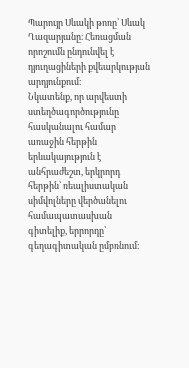Պարույր Սևակի թոռը՝ Սևակ Ղազարյանը։ Հեռացման որոշումն ընդունվել է դյուղացիների քվեարկության արդյունքում։
Նկատենք, որ արվեստի ստեղծագործությունը հասկանալու համար առաջին հերթին երևակայություն է անհրաժեշտ, երկրորդ հերթին՝ ռեալիստական սիմվոլները վերծանելու համապատասխան գիտելիք, երրորդը՝ գեղագիտական ըմբռնում։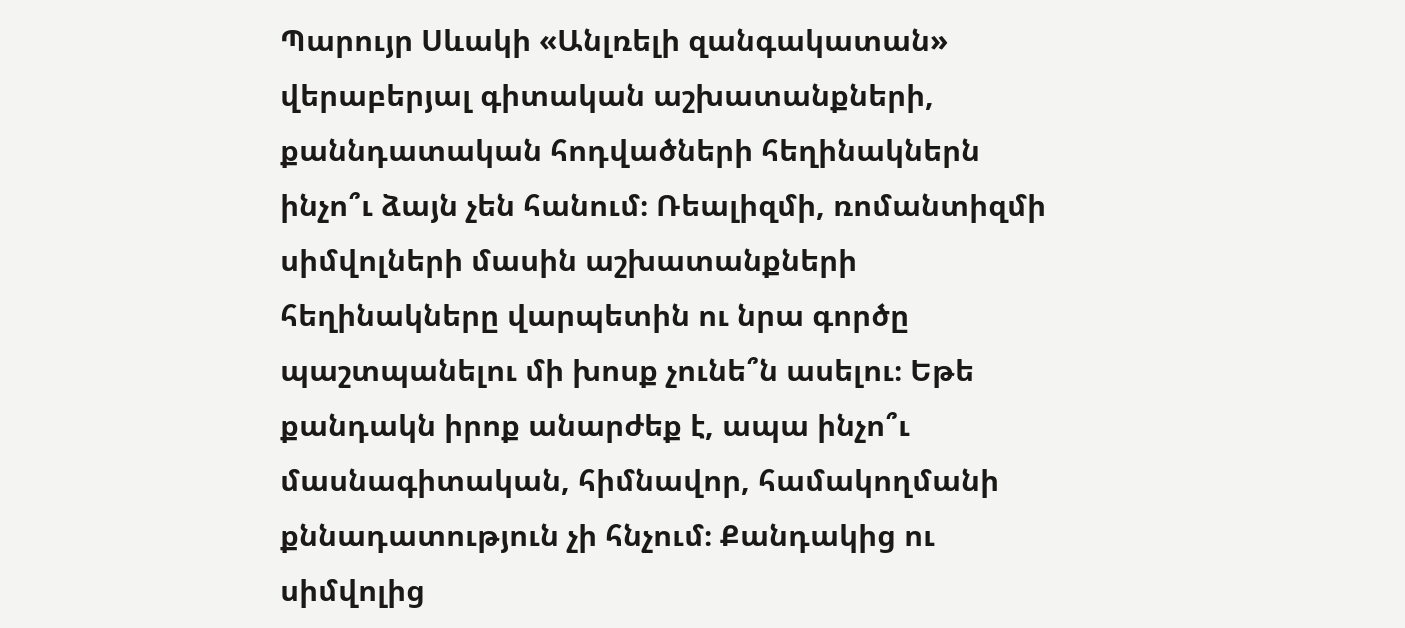Պարույր Սևակի «Անլռելի զանգակատան» վերաբերյալ գիտական աշխատանքների, քաննդատական հոդվածների հեղինակներն ինչո՞ւ ձայն չեն հանում։ Ռեալիզմի, ռոմանտիզմի սիմվոլների մասին աշխատանքների հեղինակները վարպետին ու նրա գործը պաշտպանելու մի խոսք չունե՞ն ասելու։ Եթե քանդակն իրոք անարժեք է, ապա ինչո՞ւ մասնագիտական, հիմնավոր, համակողմանի քննադատություն չի հնչում։ Քանդակից ու սիմվոլից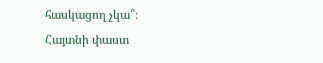հասկացող չկա՞։
Հայտնի փաստ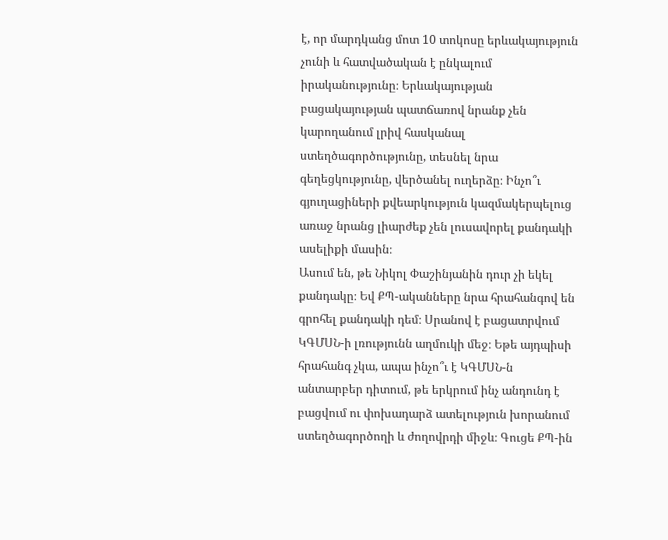է, որ մարդկանց մոտ 10 տոկոսը երևակայություն չունի և հատվածական է ընկալում իրականությունը։ Երևակայության բացակայության պատճառով նրանք չեն կարողանում լրիվ հասկանալ ստեղծագործությունը, տեսնել նրա գեղեցկությունը, վերծանել ուղերձը։ Ինչո՞ւ գյուղացիների քվեարկություն կազմակերպելուց առաջ նրանց լիարժեք չեն լուսավորել քանդակի ասելիքի մասին։
Ասում են, թե Նիկոլ Փաշինյանին դուր չի եկել քանդակը։ Եվ ՔՊ-ականները նրա հրահանգով են գրոհել քանդակի դեմ։ Սրանով է բացատրվում ԿԳՄՍՆ-ի լռությունն աղմուկի մեջ։ Եթե այդպիսի հրահանգ չկա, ապա ինչո՞ւ է ԿԳՄՍՆ-ն անտարբեր դիտում, թե երկրում ինչ անդունդ է բացվում ու փոխադարձ ատելություն խորանում ստեղծագործողի և ժողովրդի միջև։ Գուցե ՔՊ-ին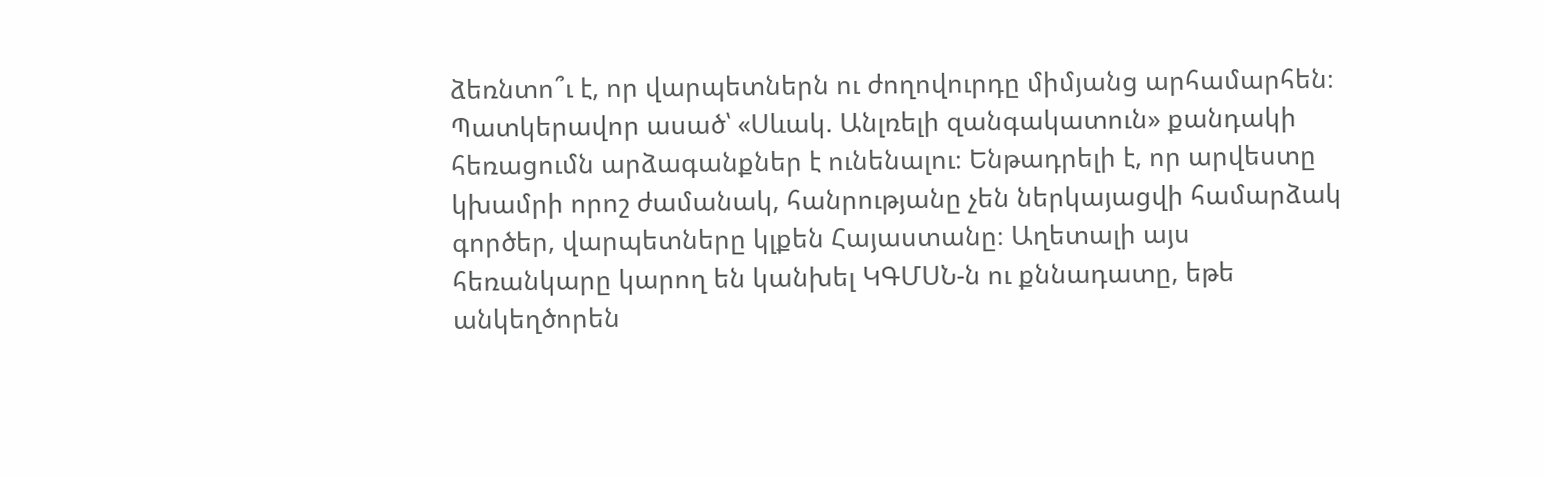ձեռնտո՞ւ է, որ վարպետներն ու ժողովուրդը միմյանց արհամարհեն։
Պատկերավոր ասած՝ «Սևակ. Անլռելի զանգակատուն» քանդակի հեռացումն արձագանքներ է ունենալու։ Ենթադրելի է, որ արվեստը կխամրի որոշ ժամանակ, հանրությանը չեն ներկայացվի համարձակ գործեր, վարպետները կլքեն Հայաստանը։ Աղետալի այս հեռանկարը կարող են կանխել ԿԳՄՍՆ-ն ու քննադատը, եթե անկեղծորեն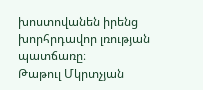խոստովանեն իրենց խորհրդավոր լռության պատճառը։
Թաթուլ Մկրտչյան